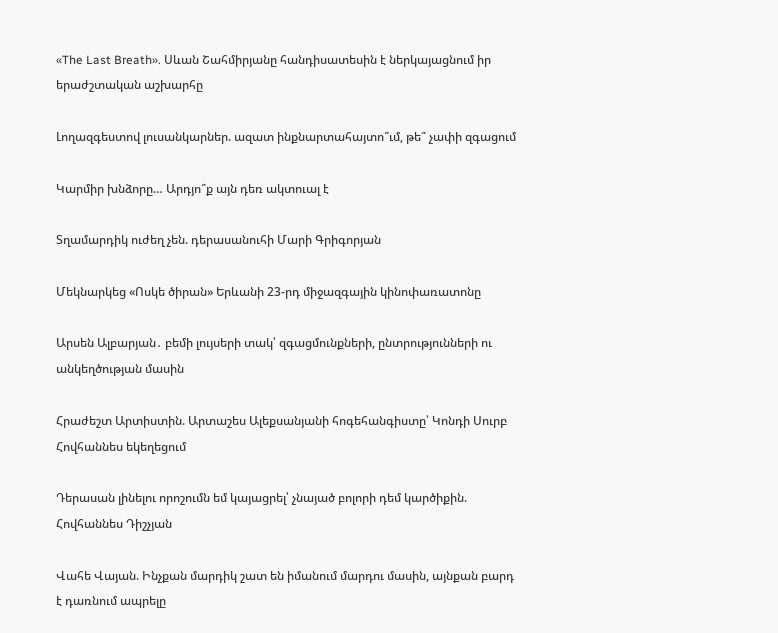«The Last Breath». Սևան Շահմիրյանը հանդիսատեսին է ներկայացնում իր երաժշտական աշխարհը

Լողազգեստով լուսանկարներ. ազատ ինքնարտահայտո՞ւմ, թե՞ չափի զգացում

Կարմիր խնձորը… Արդյո՞ք այն դեռ ակտուալ է

Տղամարդիկ ուժեղ չեն. դերասանուհի Մարի Գրիգորյան

Մեկնարկեց «Ոսկե ծիրան» Երևանի 23-րդ միջազգային կինոփառատոնը

Արսեն Ալբարյան․ բեմի լույսերի տակ՝ զգացմունքների, ընտրությունների ու անկեղծության մասին

Հրաժեշտ Արտիստին. Արտաշես Ալեքսանյանի հոգեհանգիստը՝ Կոնդի Սուրբ Հովհաննես եկեղեցում

Դերասան լինելու որոշումն եմ կայացրել՝ չնայած բոլորի դեմ կարծիքին. Հովհաննես Դիշչյան

Վահե Վայան. Ինչքան մարդիկ շատ են իմանում մարդու մասին, այնքան բարդ է դառնում ապրելը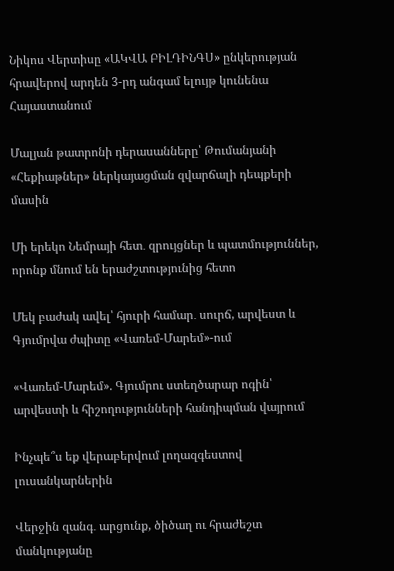Նիկոս Վերտիսը «ԱԿՎԱ ԲԻԼԴԻՆԳՍ» ընկերության հրավերով արդեն 3-րդ անգամ ելույթ կունենա Հայաստանում

Մալյան թատրոնի դերասանները՝ Թումանյանի «Հեքիաթներ» ներկայացման զվարճալի դեպքերի մասին

Մի երեկո Նեմրայի հետ․ զրույցներ և պատմություններ, որոնք մնում են երաժշտությունից հետո

Մեկ բաժակ ավել՝ հյուրի համար․ սուրճ, արվեստ և Գյումրվա ժպիտը «Վառեմ-Մարեմ»-ում

«Վառեմ-Մարեմ». Գյումրու ստեղծարար ոգին՝ արվեստի և հիշողությունների հանդիպման վայրում

Ինչպե՞ս եք վերաբերվում լողազգեստով լուսանկարներին

Վերջին զանգ․ արցունք, ծիծաղ ու հրաժեշտ մանկությանը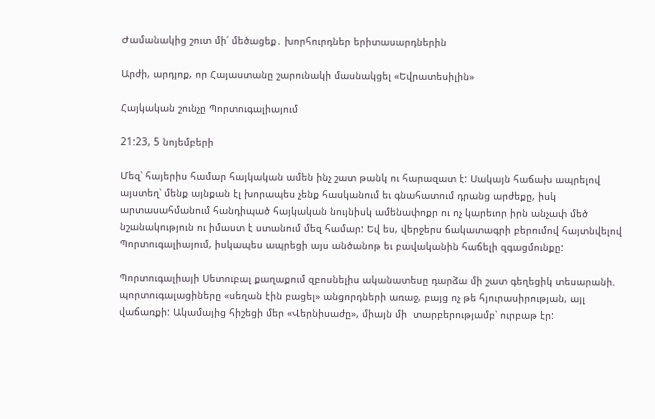Ժամանակից շուտ մի՛ մեծացեք․ խորհուրդներ երիտասարդներին

Արժի, արդյոք, որ Հայաստանը շարունակի մասնակցել «Եվրատեսիլին»

Հայկական շունչը Պորտուգալիայում

21:23, 5 նոյեմբերի

Մեզ՝ հայերիս համար հայկական ամեն ինչ շատ թանկ ու հարազատ է: Սակայն հաճախ ապրելով այստեղ՝ մենք այնքան էլ խորապես չենք հասկանում եւ գնահատում դրանց արժեքը, իսկ արտասահմանում հանդիպած հայկական նույնիսկ ամենափոքր ու ոչ կարեւոր իրն անչափ մեծ նշանակություն ու իմաստ է ստանում մեզ համար: Եվ ես, վերջերս ճակատագրի բերումով հայտնվելով Պորտուգալիայում, իսկապես ապրեցի այս անծանոթ եւ բավականին հաճելի զգացմունքը:

Պորտուգալիայի Սետուբալ քաղաքում զբոսնելիս ականատեսը դարձա մի շատ գեղեցիկ տեսարանի. պորտուգալացիները «սեղան էին բացել» անցորդների առաջ, բայց ոչ թե հյուրասիրության, այլ վաճառքի: Ակամայից հիշեցի մեր «Վերնիսաժը», միայն մի  տարբերությամբ՝ ուրբաթ էր: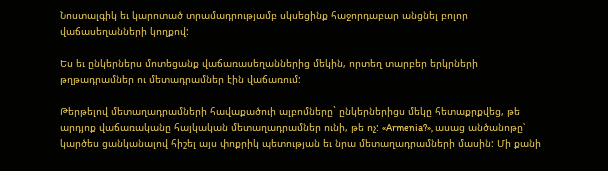Նոստալգիկ եւ կարոտած տրամադրությամբ սկսեցինք հաջորդաբար անցնել բոլոր վաճասեղանների կողքով:

Ես եւ ընկերներս մոտեցանք վաճառասեղաններից մեկին, որտեղ տարբեր երկրների թղթադրամներ ու մետադրամներ էին վաճառում:

Թերթելով մետաղադրամների հավաքածուի ալբոմները` ընկերներիցս մեկը հետաքրքվեց, թե արդյոք վաճառականը հայկական մետաղադրամներ ունի, թե ոչ: «Armenia?», ասաց անծանոթը՝ կարծես ցանկանալով հիշել այս փոքրիկ պետության եւ նրա մետաղադրամների մասին: Մի քանի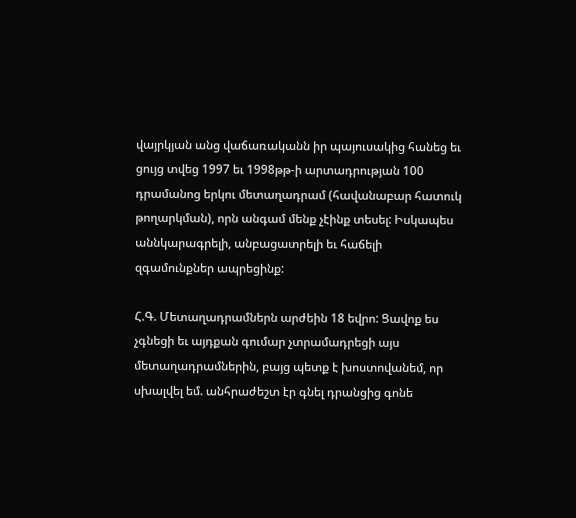վայրկյան անց վաճառականն իր պայուսակից հանեց եւ ցույց տվեց 1997 եւ 1998թթ-ի արտադրության 100 դրամանոց երկու մետաղադրամ (հավանաբար հատուկ թողարկման), որն անգամ մենք չէինք տեսել: Իսկապես աննկարագրելի, անբացատրելի եւ հաճելի զգամունքներ ապրեցինք:

Հ.Գ. Մետաղադրամներն արժեին 18 եվրո: Ցավոք ես չգնեցի եւ այդքան գումար չտրամադրեցի այս մետաղադրամներին, բայց պետք է խոստովանեմ, որ սխալվել եմ. անհրաժեշտ էր գնել դրանցից գոնե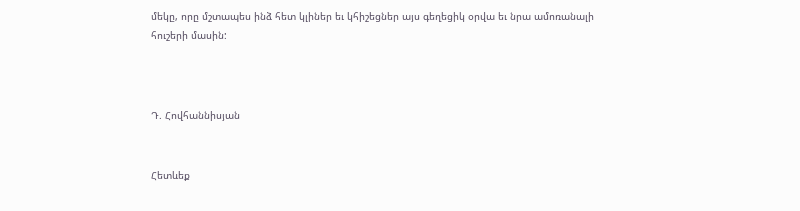մեկը, որը մշտապես ինձ հետ կլիներ եւ կհիշեցներ այս գեղեցիկ օրվա եւ նրա ամոռանալի հուշերի մասին:



Դ. Հովհաննիսյան


Հետևեք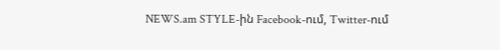NEWS.am STYLE-ին Facebook-ում, Twitter-ում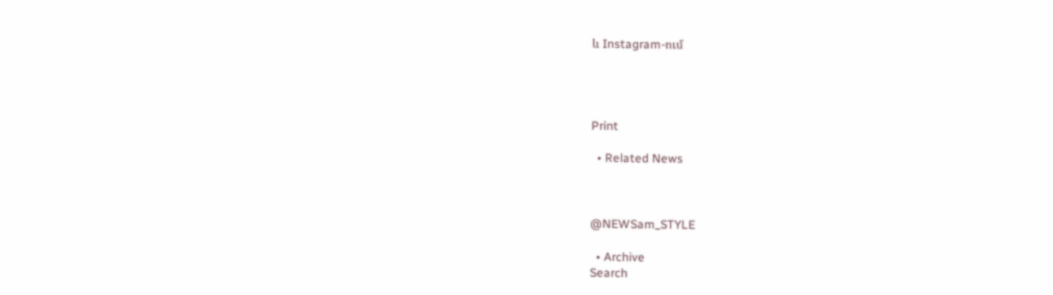և Instagram-ում




Print

  • Related News



@NEWSam_STYLE

  • Archive
Search